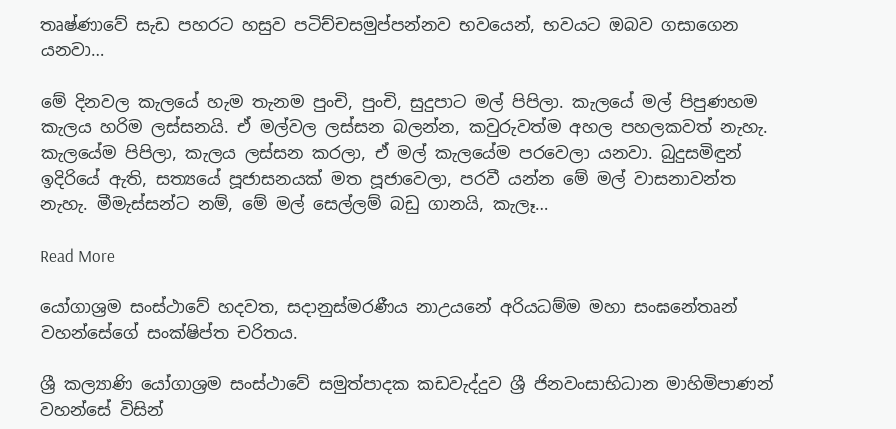තෘෂ්ණාවේ සැඩ පහරට හසුව පටිච්චසමුප්පන්නව භවයෙන්, භවයට ඔබව ගසාගෙන යනවා…

මේ දිනවල කැලයේ හැම තැනම පුංචි, පුංචි, සුදුපාට මල් පිපිලා. කැලයේ මල් පිපුණහම කැලය හරිම ලස්සනයි. ඒ මල්වල ලස්සන බලන්න, කවුරුවත්ම අහල පහලකවත් නැහැ. කැලයේම පිපිලා, කැලය ලස්සන කරලා, ඒ මල් කැලයේම පරවෙලා යනවා. බුදුසමිඳුන් ඉදිරියේ ඇති, සත්‍යයේ පූජාසනයක් මත පූජාවෙලා, පරවී යන්න මේ මල් වාසනාවන්ත නැහැ. මීමැස්සන්ට නම්, මේ මල් සෙල්ලම් බඩු ගානයි, කැලෑ…

Read More

යෝගාශ්‍රම සංස්ථාවේ හදවත, සදානුස්මරණීය නාඋයනේ අරියධම්ම මහා සංඝනේතෘන් වහන්සේගේ සංක්ෂිප්ත චරිතය.

ශ්‍රී කල්‍යාණි යෝගාශ්‍රම සංස්ථාවේ සමුත්පාදක කඩවැද්දුව ශ්‍රී ජිනවංසාභිධාන මාහිමිපාණන් වහන්සේ විසින්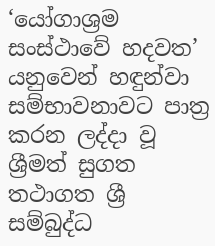‘යෝගාශ්‍රම සංස්ථාවේ හදවත’ යනුවෙන් හඳුන්වා සම්භාවනාවට පාත්‍ර කරන ලද්දා වූ ශ්‍රීමත් සුගත තථාගත ශ්‍රී සම්බුද්ධ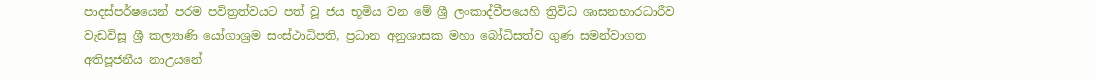පාදස්පර්ෂයෙන් පරම පවිත්‍රත්වයට පත් වූ ජය භූමිය වන මේ ශ්‍රී ලංකාද්වීපයෙහි ත්‍රිවිධ ශාසනභාරධාරීව වැඩවිසූ ශ්‍රී කල්‍යාණි යෝගාශ්‍රම සංස්ථාධිපති, ප්‍රධාන අනුශාසක මහා බෝධිසත්ව ගුණ සමන්වාගත අතිපූජනීය නාඋයනේ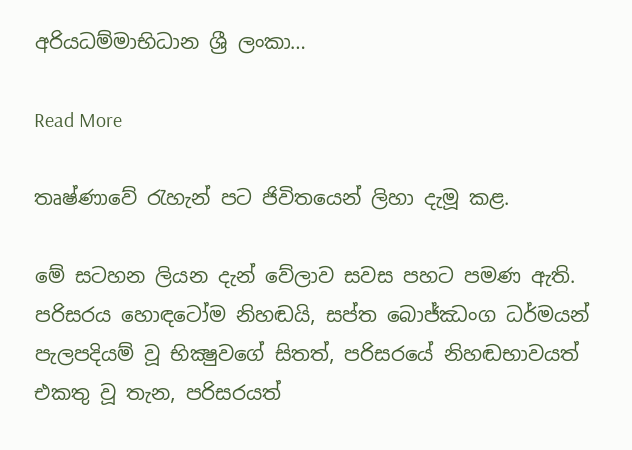අරියධම්මාභිධාන ශ්‍රී ලංකා…

Read More

තෘෂ්ණාවේ රැහැන් පට ජිවිතයෙන් ලිහා දැමූ කළ.

මේ සටහන ලියන දැන් වේලාව සවස පහට පමණ ඇති. පරිසරය හොඳටෝම නිහඬයි, සප්ත බොජ්ඣංග ධර්මයන් පැලපදියම් වූ භික්‍ෂුවගේ සිතත්, පරිසරයේ නිහඬභාවයත් එකතු වූ තැන, පරිසරයත්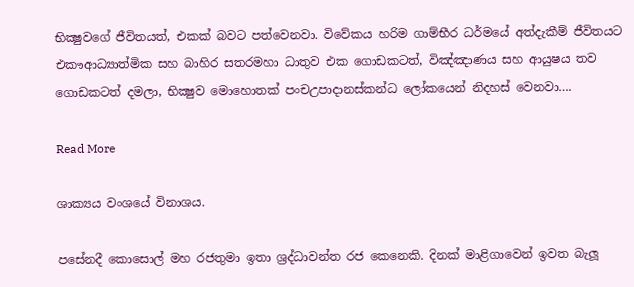භික්‍ෂුවගේ ජීවිතයත්, එකක් බවට පත්වෙනවා. විවේකය හරිම ගාම්භීර ධර්මයේ අත්දැකීම් ජීවිතයට එකෟආධ්‍යාත්මික සහ බාහිර සතරමහා ධාතුව එක ගොඩකටත්, විඤ්ඤාණය සහ ආයුෂය තව ගොඩකටත් දමලා, භික්‍ෂුව මොහොතක් පංචඋපාදානස්කන්ධ ලෝකයෙන් නිදහස් වෙනවා….

Read More

ශාක්‍යය වංශයේ විනාශය.

පසේනදී කොසොල් මහ රජතුමා ඉතා ශ්‍රද්ධාවන්ත රජ කෙනෙකි. දිනක් මාළිගාවෙන් ඉවත බැලූ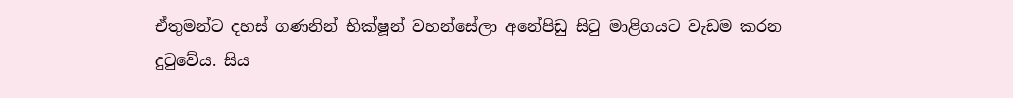ඒතුමන්ට දහස් ගණනින් භික්ෂූන් වහන්සේලා අනේපිඩු සිටු මාළිගයට වැඩම කරන දුටුවේය. සිය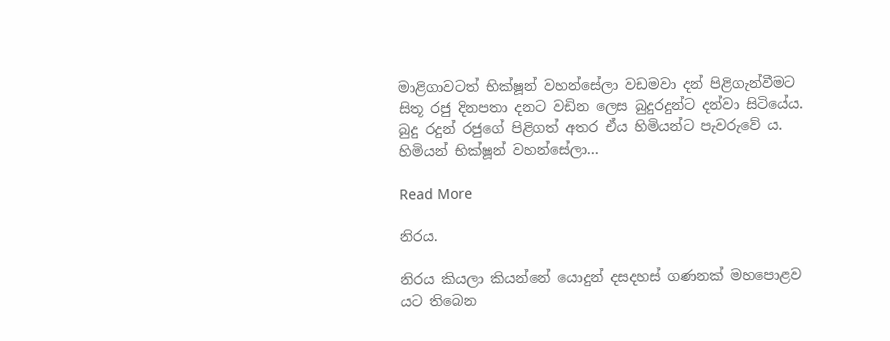මාළිගාවටත් භික්ෂූන් වහන්සේලා වඩමවා දන් පිළිගැන්වීමට සිතූ රජු දිනපතා දනට වඩින ලෙස බුදුරදුන්ට දන්වා සිටියේය. බුදු රදුන් රජුගේ පිළිගත් අතර ඒය හිමියන්ට පැවරුවේ ය. හිමියන් භික්ෂූන් වහන්සේලා…

Read More

නිරය.

නිරය කියලා කියන්නේ යොදුන් දසදහස් ගණනක් මහපොළව යට තිබෙන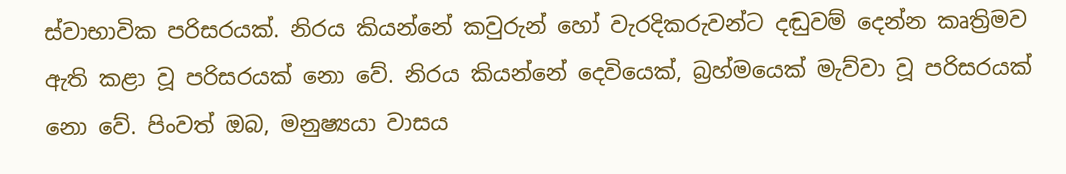ස්වාභාවික පරිසරයක්. නිරය කියන්නේ කවුරුන් හෝ වැරදිකරුවන්ට දඬුවම් දෙන්න කෘත්‍රිමව ඇති කළා වූ පරිසරයක් නො වේ. නිරය කියන්නේ දෙවියෙක්, බ්‍රහ්මයෙක් මැව්වා වූ පරිසරයක් නො වේ. පිංවත් ඔබ, මනුෂ්‍යයා වාසය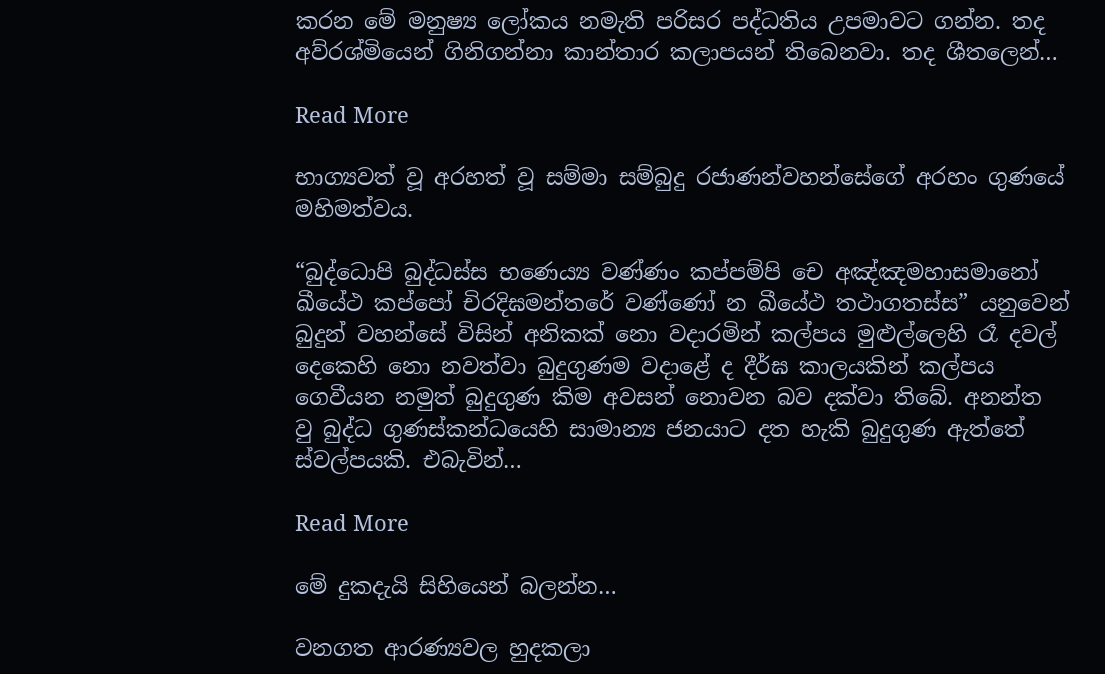කරන මේ මනුෂ්‍ය ලෝකය නමැති පරිසර පද්ධතිය උපමාවට ගන්න. තද අව්රශ්මියෙන් ගිනිගන්නා කාන්තාර කලාපයන් තිබෙනවා. තද ශීතලෙන්…

Read More

භාග්‍යවත් වූ අරහත් වූ සම්මා සම්බුදු රජාණන්වහන්සේගේ අරහං ගුණයේ මහිමත්වය.

“බුද්ධොපි බුද්ධස්ස භණෙය්‍ය වණ්ණං කප්පම්පි චෙ අඤ්ඤමහාසමානෝ ඛීයේථ කප්පෝ චිරදිඝමන්තරේ වණ්ණෝ න ඛීයේථ තථාගතස්ස” යනුවෙන් බුදුන් වහන්සේ විසින් අනිකක් නො වදාරමින් කල්පය මුළුල්ලෙහි රෑ දවල් දෙකෙහි නො නවත්වා බුදුගුණම වදාළේ ද දීර්ඝ කාලයකින් කල්පය ගෙවීයන නමුත් බුදුගුණ කිම අවසන් නොවන බව දක්වා තිබේ. අනන්ත වු බුද්ධ ගුණස්කන්ධයෙහි සාමාන්‍ය ජනයාට දත හැකි බුදුගුණ ඇත්තේ ස්වල්පයකි. එබැවින්…

Read More

මේ දුකදැයි සිහියෙන් බලන්න…

වනගත ආරණ්‍යවල හුදකලා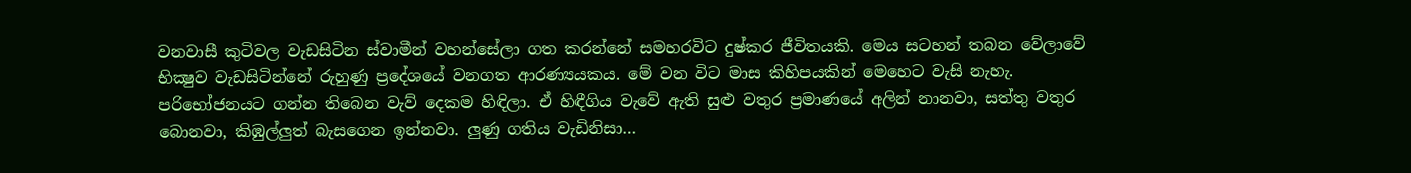වනවාසී කුටිවල වැඩසිටින ස්‌වාමීන් වහන්සේලා ගත කරන්නේ සමහරවිට දුෂ්කර ජීවිතයකි. මෙය සටහන් තබන වේලාවේ භික්‍ෂුව වැඩසිටින්නේ රුහුණු ප්‍රදේශයේ වනගත ආරණ්‍යයකය. මේ වන විට මාස කිහිපයකින් මෙහෙට වැසි නැහැ. පරිභෝජනයට ගන්න තිබෙන වැව් දෙකම හිඳිලා. ඒ හිඳීගිය වැවේ ඇති සුළු වතුර ප්‍රමාණයේ අලින් නානවා, සත්තු වතුර බොනවා, කිඹුල්ලුත් බැසගෙන ඉන්නවා. ලුණු ගතිය වැඩිනිසා…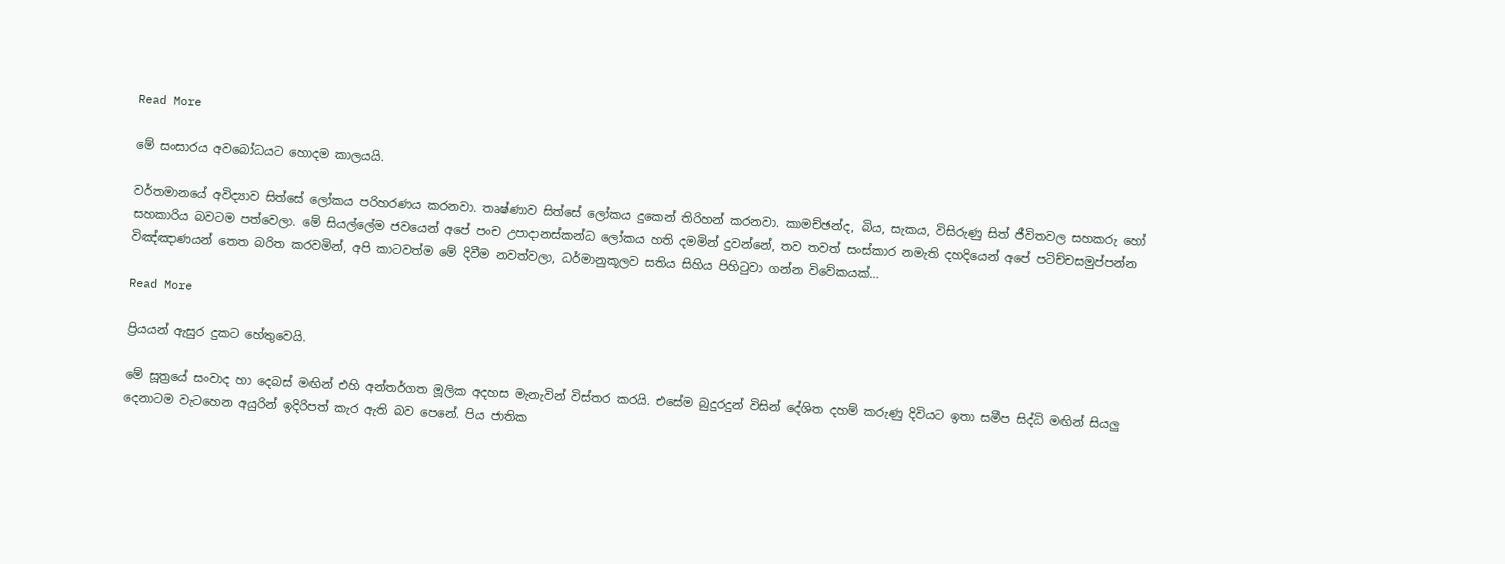Read More

මේ සංසාරය අවබෝධයට හොදම කාලයයි.

වර්තමානයේ අවිද්‍යාව සිත්සේ ලෝකය පරිහරණය කරනවා. තෘෂ්ණාව සිත්සේ ලෝකය දුකෙන් තිරිහන් කරනවා. කාමච්ඡන්ද, බිය, සැකය, විසිරුණු සිත් ජීවිතවල සහකරු හෝ සහකාරිය බවටම පත්වෙලා. මේ සියල්ලේම ජවයෙන් අපේ පංච උපාදානස්කන්ධ ලෝකය හති දමමින් දුවන්නේ, තව තවත් සංස්කාර නමැති දහදියෙන් අපේ පටිච්චසමුප්පන්න විඤ්ඤාණයන් තෙත බරිත කරවමින්, අපි කාටවත්ම මේ දිවීම නවත්වලා, ධර්මානුකූලව සතිය සිහිය පිහිටුවා ගන්න විවේකයක්…

Read More

ප්‍රියයන් ඇසුර දුකට හේතුවෙයි.

මේ සූත්‍රයේ සංවාද හා දෙබස් මඟින් එහි අන්තර්ගත මූලික අදහස මැනැවින් විස්තර කරයි. එසේම බුදුරදුන් විසින් දේශිත දහම් කරුණු දිවියට ඉතා සමීප සිද්ධි මඟින් සියලු දෙනාටම වැටහෙන අයුරින් ඉදිරිපත් කැර ඇති බව පෙනේ. පිය ජාතික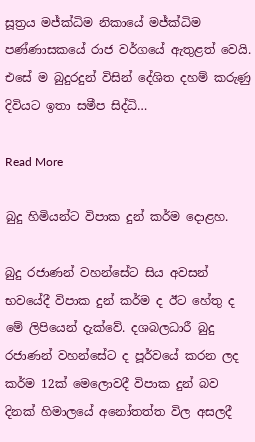සූත්‍රය මජ්ක්‍ධිම නිකායේ මජ්ක්‍ධිම පණ්ණාසකයේ රාජ වර්ගයේ ඇතුළත් වෙයි. එසේ ම බුදුරදුන් විසින් දේශිත දහම් කරුණු දිවියට ඉතා සමීප සිද්ධි…

Read More

බුදු හිමියන්ට විපාක දුන් කර්ම දොළහ.

බුදු රජාණන් වහන්සේට සිය අවසන් භවයේදී විපාක දුන් කර්ම ද ඊට හේතු ද මේ ලිපියෙන් දැක්වේ. දශබලධාරී බුදු රජාණන් වහන්සේට ද පූර්වයේ කරන ලද කර්ම 12ක් මෙලොවදී විපාක දුන් බව දිනක් හිමාලයේ අනෝතත්ත විල අසලදී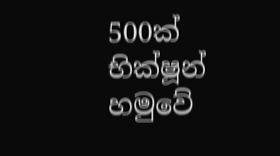500ක් භික්ෂූන් හමුවේ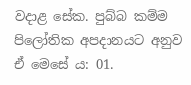වදාළ සේක. පුබ්බ කම්ම පිලෝතික අපදානයට අනුව ඒ මෙසේ ය: 01.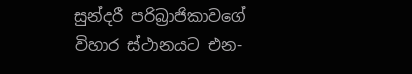සුන්දරී පරිබ්‍රාජිකාවගේ විහාර ස්ථානයට එන-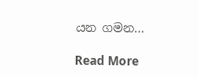යන ගමන…

Read More